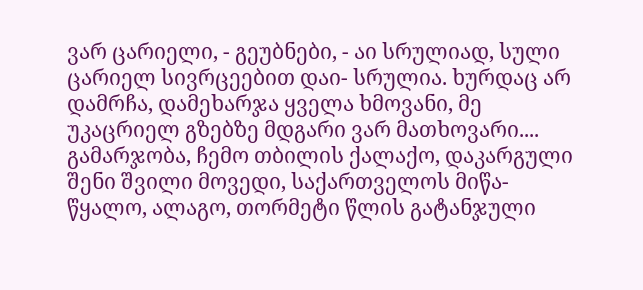ვარ ცარიელი, - გეუბნები, - აი სრულიად, სული ცარიელ სივრცეებით დაი- სრულია. ხურდაც არ დამრჩა, დამეხარჯა ყველა ხმოვანი, მე უკაცრიელ გზებზე მდგარი ვარ მათხოვარი....
გამარჯობა, ჩემო თბილის ქალაქო, დაკარგული შენი შვილი მოვედი, საქართველოს მიწა-წყალო, ალაგო, თორმეტი წლის გატანჯული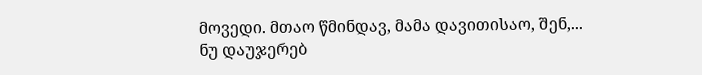მოვედი. მთაო წმინდავ, მამა დავითისაო, შენ,...
ნუ დაუჯერებ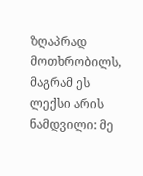ზღაპრად მოთხრობილს, მაგრამ ეს ლექსი არის ნამდვილი: მე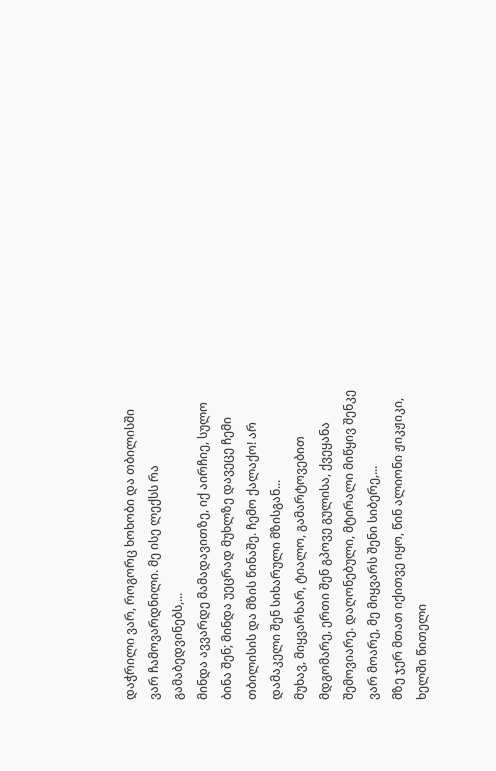დაჭრილი ვარ, როგორც ხოხობი და თბილისში ვარ ჩამოვარდნილი. მე ისე ლექსს რა გამაბედვინებს,...
მინდა ავვარდე მამადავითზე, იქ აირჩიე, სულო ბინა შენ; მინდა უეცრად მუხლზე დავეცე ჩემი თბილისის და მზის წინაშე. ჩემო ქალაქო! არ დამაკელი შენ სიხარული მზისგან...
მუხავ, მიყვარხარ, ტიალო, გამარტოვებით მდგომარე, ერთი შენ გპოვე გულისა, ქვეყანა შემოვიარე. დაღონებული, მტირალი მიწყივ შენკე ვარ მოარე, მე მიყვარს შენი სიბერე,...
მზე ჯერ მთათ იქითვე იყო, წინ ალიონი ჟიკჟიკი, ხელში წითელი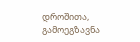დროშითა, გამოეგზავნა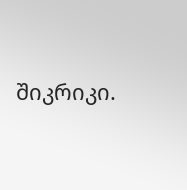შიკრიკი.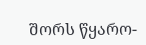შორს წყარო-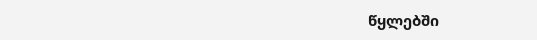წყლებში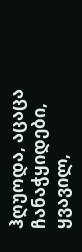ჰღუოდა, აცაცა ჩანაჭყიდები, ყვავილ,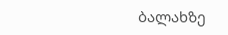ბალახზე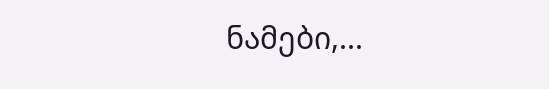ნამები,...